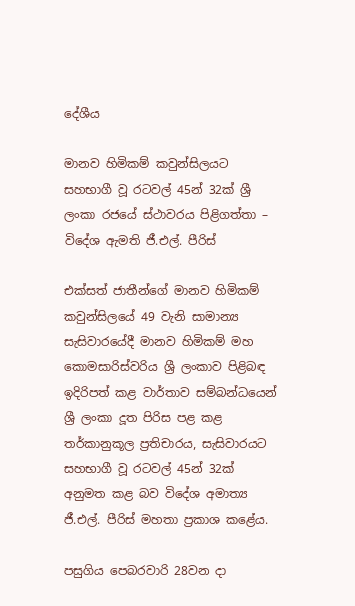දේශීය

මානව හිමිකම් කවුන්සිලයට සහභාගී වූ රටවල් 45න් 32ක් ශ්‍රී ලංකා රජයේ ස්ථාවරය පිළිගත්තා – විදේශ ඇමති ජී.එල්. පීරිස්

එක්සත් ජාතීන්ගේ මානව හිමිකම් කවුන්සිලයේ 49 වැනි සාමාන්‍ය සැසිවාරයේදී මානව හිමිකම් මහ කොමසාරිස්වරිය ශ්‍රී ලංකාව පිළිබඳ ඉදිරිපත් කළ වාර්තාව සම්බන්ධයෙන් ශ්‍රී ලංකා දූත පිරිස පළ කළ තර්කානුකූල ප්‍රතිචාරය, සැසිවාරයට සහභාගී වූ රටවල් 45න් 32ක් අනුමත කළ බව විදේශ අමාත්‍ය ජී.එල්. පීරිස් මහතා ප්‍රකාශ කළේය.

පසුගිය පෙබරවාරි 28වන දා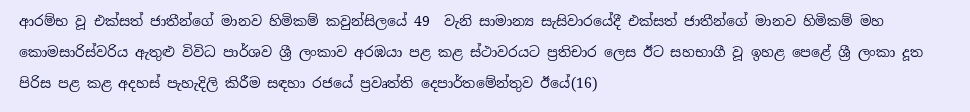ආරම්භ වූ එක්සත් ජාතීන්ගේ මානව හිමිකම් කවුන්සිලයේ 49  වැනි සාමාන්‍ය සැසිවාරයේදී එක්සත් ජාතීන්ගේ මානව හිමිකම් මහ කොමසාරිස්වරිය ඇතුළු විවිධ පාර්ශව ශ්‍රී ලංකා‍ව අරඹයා පළ කළ ස්ථාවරයට ප්‍රතිචාර ලෙස ඊට සහභාගී වූ ඉහළ පෙළේ ශ්‍රී ලංකා දූත පිරිස පළ කළ අදහස් පැහැදිලි කිරීම සඳහා රජයේ ප්‍රවෘත්ති දෙපාර්තමේන්තුව ඊයේ(16)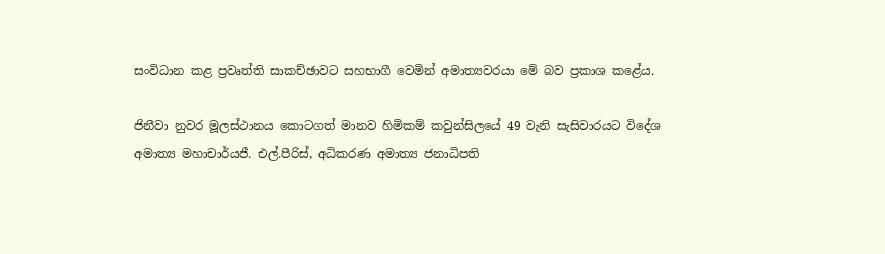සංවිධාන කළ ප්‍රවෘත්ති සාකච්ඡාවට සහභාගී වෙමින් අමාත්‍යවරයා මේ බව ප්‍රකාශ කළේය.

ජිනීවා නුවර මූලස්ථානය කොටගත් මානව හිමිකම් කවුන්සිලයේ 49 වැනි සැසිවාරයට විදේශ අමාත්‍ය මහාචාර්යජී. එල්.පීරිස්, අධිකරණ අමාත්‍ය ජනාධිපති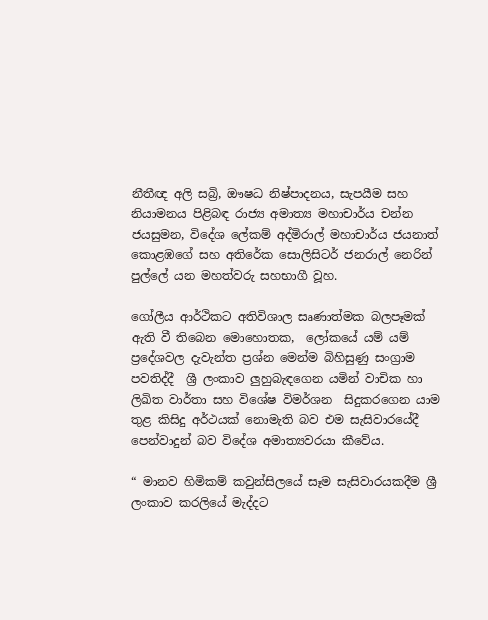නීතීඥ අලි සබ්‍රි, ඖෂධ නිෂ්පාදනය, සැපයීම සහ නියාමනය පිළිබඳ රාජ්‍ය අමාත්‍ය මහාචාර්ය චන්න ජයසුමන, විදේශ ලේකම් අද්මිරාල් මහාචාර්ය ජයනාත් කොළඹගේ සහ අතිරේක සොලිසිටර් ජනරාල් නෙරින් පුල්ලේ යන මහත්වරු සහභාගී වූහ.

ගෝලීය ආර්ථිකට අතිවිශාල සෘණාත්මක බලපෑමක් ඇති වී තිබෙන මොහොතක,  ලෝකයේ යම් යම් ප්‍රදේශවල දැවැන්ත ප්‍රශ්න මෙන්ම බිහිසුණු සංග්‍රාම පවතිද්දී  ශ්‍රී ලංකාව ලුහුබැඳගෙන යමින් වාචික හා ලිඛිත වාර්තා සහ විශේෂ විමර්ශන  සිදුකරගෙන යාම තුළ කිසිදු අර්ථයක් නොමැති බව එම සැසිවාරයේදී පෙන්වාදුන් බව විදේශ අමාත්‍යවරයා කීවේය.

“ මානව හිමිකම් කවුන්සිලයේ සෑම සැසිවාරයකදීම ශ්‍රී ලංකාව කරලියේ මැද්දට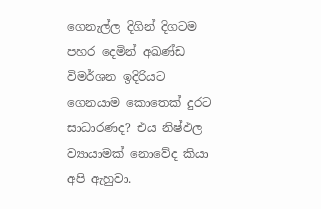ගෙනැල්ල දිගින් දිගටම පහර දෙමින් අඛණ්ඩ විමර්ශන ඉදිරියට ගෙනයාම කොතෙක් දුරට සාධාරණද? එය නිෂ්ඵල ව්‍යායාමක් නොවේද කියා අපි ඇහුවා.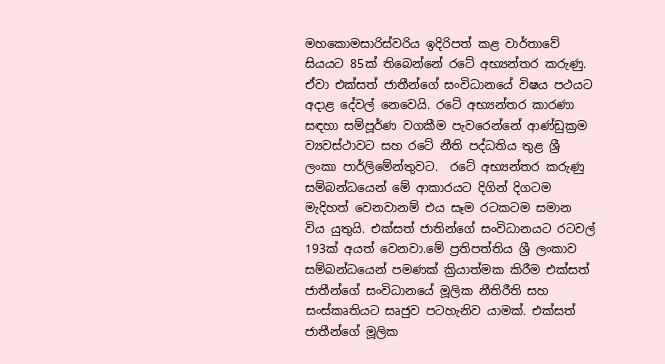මහකොමසාරිස්වරිය ඉදිරිපත් කළ වාර්තාවේ සියයට 85ක් තිබෙන්නේ රටේ අභ්‍යන්තර කරුණු. ඒවා එක්සත් ජාතීන්ගේ සංවිධානයේ විෂය පථයට අදාළ දේවල් නෙවෙයි. රටේ අභ්‍යන්තර කාරණා සඳහා සම්පූර්ණ වගකීම පැවරෙන්නේ ආණ්ඩුක්‍රම ව්‍යවස්ථාවට සහ රටේ නීති පද්ධතිය තුළ ශ්‍රී ලංකා පාර්ලිමේන්තුවට.  රටේ අභ්‍යන්තර කරුණු සම්බන්ධයෙන් මේ ආකාරයට දිගින් දිගටම මැදිහත් වෙනවානම් එය සෑම රටකටම සමාන විය යුතුයි. එක්සත් ජාතින්ගේ සංවිධානයට රටවල් 193ක් අයත් වෙනවා.මේ ප්‍රතිපත්තිය ශ්‍රී ලංකාව සම්බන්ධයෙන් පමණක් ක්‍රියාත්මක කිරීම එක්සත් ජාතීන්ගේ සංවිධානයේ මූලික නීතිරීති සහ සංස්කෘතියට සෘජුව පටහැනිව යාමක්. එක්සත් ජාතීන්ගේ මූලික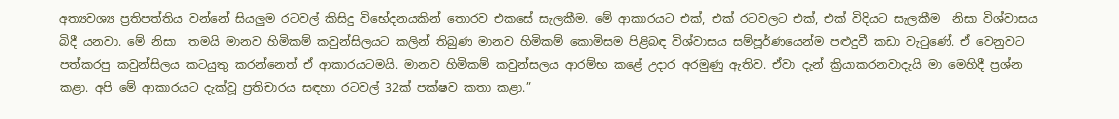අත්‍යවශ්‍ය ප්‍රතිපත්තිය වන්නේ සියලුම රටවල් කිසිදු විභේදනයකින් තොරව එකසේ සැලකීම. මේ ආකාරයට එක්, එක් රටවලට එක්, එක් විදියට සැලකීම  නිසා විශ්වාසය බිදී යනවා. මේ නිසා  තමයි මානව හිමිකම් කවුන්සිලයට කලින් තිබුණ මානව හිමිකම් කොමිසම පිළිබඳ විශ්වාසය සම්පූර්ණයෙන්ම පළුදුවී කඩා වැටුණේ. ඒ වෙනුවට පත්කරපු කවුන්සිලය කටයුතු කරන්නෙත් ඒ ආකාරයටමයි. මානව හිමිකම් කවුන්සලය ආරම්භ කළේ උදාර අරමුණු ඇතිව. ඒවා දැන් ක්‍රියාකරනවාදැයි මා මෙහිදී ප්‍රශ්න කළා. අපි මේ ආකාරයට දැක්වූ ප්‍රතිචාරය සඳහා රටවල් 32ක් පක්ෂව කතා කළා.”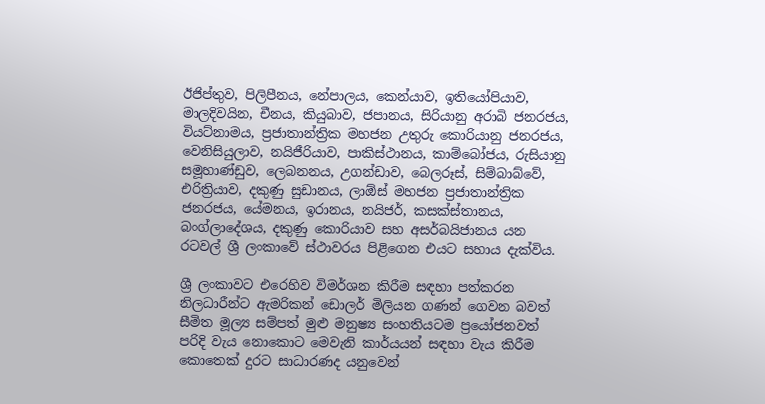ඊජිප්තුව, පිලිපීනය, නේපාලය, කෙන්යාව, ඉතියෝපියාව, මාලදිවයින, චීනය, කියුබාව, ජපානය, සිරියානු අරාබි ජනරජය, වියට්නාමය, ප්‍රජාතාන්ත්‍රික මහජන උතුරු කොරියානු ජනරජය, වෙනිසියුලාව, නයිජීරියාව, පාකිස්ථානය, කාම්බෝජය, රුසියානු සමූහාණ්ඩුව, ලෙබනනය, උගන්ඩාව, බෙලරූස්, සිම්බාබ්වේ, එරිත්‍රියාව, දකුණු සුඩානය, ලාඕස් මහජන ප්‍රජාතාන්ත්‍රික ජනරජය, යේමනය, ඉරානය, නයිජර්, කසක්ස්තානය, බංග්ලාදේශය, දකුණු කොරියාව සහ අසර්බයිජානය යන රටවල් ශ්‍රී ලංකාවේ ස්ථාවරය පිළිගෙන එයට සහාය දැක්විය.

ශ්‍රී ලංකාවට එරෙහිව විමර්ශන කිරීම සඳහා පත්කරන නිලධාරීන්ට ඇමරිකන් ඩොලර් මිලියන ගණන් ගෙවන බවත් සීමිත මූල්‍ය සම්පත් මුළු මනුෂ්‍ය සංහතියටම ප්‍රයෝජනවත් පරිදි වැය නොකොට මෙවැනි කාර්යයන් සඳහා වැය කිරීම කොතෙක් දුරට සාධාරණද යනුවෙන්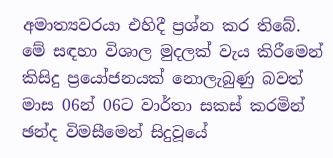අමාත්‍යවරයා එහිදී ප්‍රශ්න කර තිබේ. මේ සඳහා විශාල මුදලක් වැය කිරීමෙන් කිසිදු ප්‍රයෝජනයක් නොලැබුණු බවත් මාස 06න් 06ට වාර්තා සකස් කරමින් ඡන්ද විමසීමෙන් සිදුවූයේ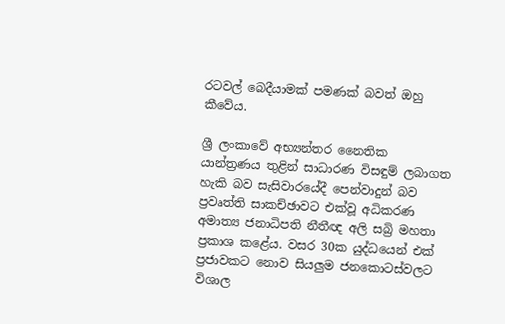රටවල් බෙදීයාමක් පමණක් බවත් ඔහු කීවේය.

ශ්‍රී ලංකාවේ අභ්‍යන්තර නෛතික යාන්ත්‍රණය තුළින් සාධාරණ විසඳුම් ලබාගත හැකි බව සැසිවාරයේදී පෙන්වාදුන් බව ප්‍රවෘත්ති සාකච්ඡාවට එක්වූ අධිකරණ අමාත්‍ය ජනාධිපති නීතීඥ අලි සබ්‍රි මහතා ප්‍රකාශ කළේය. වසර 30ක යුද්ධයෙන් එක් ප්‍රජාවකට නොව සියලුම ජනකොටස්වලට විශාල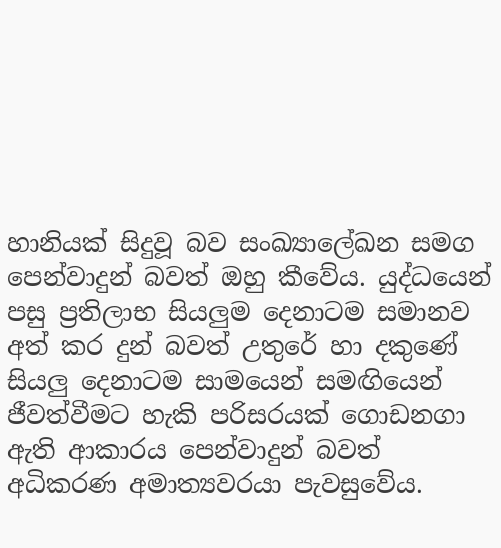හානියක් සිදුවූ බව සංඛ්‍යාලේඛන සමග පෙන්වාදුන් බවත් ඔහු කීවේය. යුද්ධයෙන් පසු ප්‍රතිලාභ සියලුම දෙනාටම සමානව අත් කර දුන් බවත් උතුරේ හා දකුණේ සියලු දෙනාටම සාමයෙන් සමඟියෙන් ජීවත්වීමට හැකි පරිසරයක් ගොඩනගා ඇති ආකාරය පෙන්වාදුන් බවත් අධිකරණ අමාත්‍යවරයා පැවසුවේය.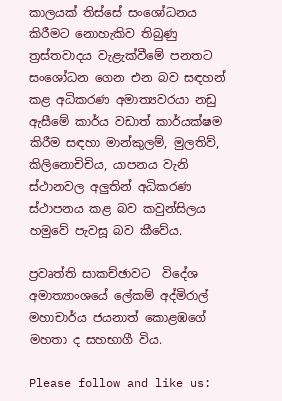කාලයක් තිස්සේ සංශෝධනය කිරීමට නොහැකිව තිබුණු ත්‍රස්තවාදය වැළැක්වීමේ පනතට සංශෝධන ගෙන එන බව සඳහන් කළ අධිකරණ අමාත්‍යවරයා නඩු ඇසීමේ කාර්ය වඩාත් කාර්යක්ෂම කිරීම සඳහා මාන්කුලම්, මුලතිව්, කිලිනොචිචිය, යාපනය වැනි ස්ථානවල අලුතින් අධිකරණ ස්ථාපනය කළ බව කවුන්සිලය හමුවේ පැවසූ බව කීවේය.

ප්‍රවෘත්ති සාකච්ඡාවට  විදේශ  අමාත්‍යාංශයේ ලේකම් අද්මිරාල් මහාචාර්ය ජයනාත් කොළඹගේ මහතා ද සහභාගී විය.

Please follow and like us: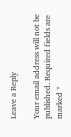Leave a Reply

Your email address will not be published. Required fields are marked *